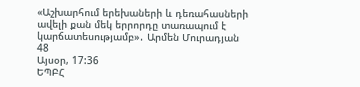«Աշխարհում երեխաների և դեռահասների ավելի քան մեկ երրորդը տառապում է կարճատեսությամբ»․ Արմեն Մուրադյան
48
Այսօր, 17:36
ԵՊԲՀ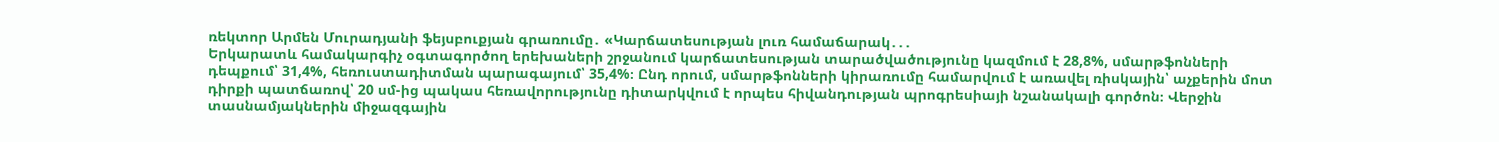ռեկտոր Արմեն Մուրադյանի ֆեյսբուքյան գրառումը․ «Կարճատեսության լուռ համաճարակ․․․
Երկարատև համակարգիչ օգտագործող երեխաների շրջանում կարճատեսության տարածվածությունը կազմում է 28,8%, սմարթֆոնների դեպքում՝ 31,4%, հեռուստադիտման պարագայում՝ 35,4%։ Ընդ որում, սմարթֆոնների կիրառումը համարվում է առավել ռիսկային՝ աչքերին մոտ դիրքի պատճառով՝ 20 սմ-ից պակաս հեռավորությունը դիտարկվում է որպես հիվանդության պրոգրեսիայի նշանակալի գործոն։ Վերջին տասնամյակներին միջազգային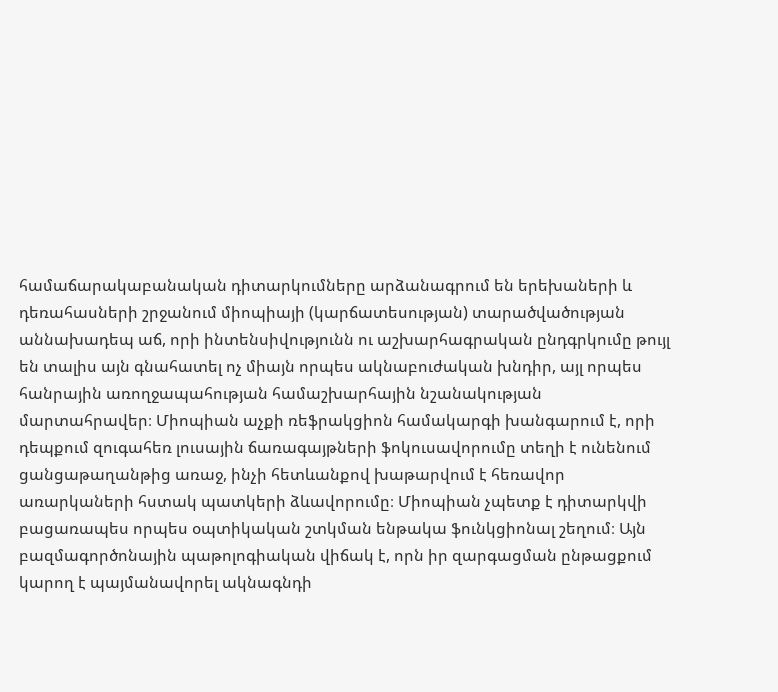համաճարակաբանական դիտարկումները արձանագրում են երեխաների և դեռահասների շրջանում միոպիայի (կարճատեսության) տարածվածության աննախադեպ աճ, որի ինտենսիվությունն ու աշխարհագրական ընդգրկումը թույլ են տալիս այն գնահատել ոչ միայն որպես ակնաբուժական խնդիր, այլ որպես հանրային առողջապահության համաշխարհային նշանակության մարտահրավեր։ Միոպիան աչքի ռեֆրակցիոն համակարգի խանգարում է, որի դեպքում զուգահեռ լուսային ճառագայթների ֆոկուսավորումը տեղի է ունենում ցանցաթաղանթից առաջ, ինչի հետևանքով խաթարվում է հեռավոր առարկաների հստակ պատկերի ձևավորումը։ Միոպիան չպետք է դիտարկվի բացառապես որպես օպտիկական շտկման ենթակա ֆունկցիոնալ շեղում։ Այն բազմագործոնային պաթոլոգիական վիճակ է, որն իր զարգացման ընթացքում կարող է պայմանավորել ակնագնդի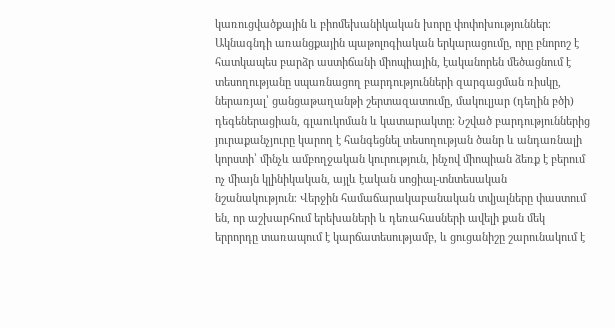կառուցվածքային և բիոմեխանիկական խորը փոփոխություններ։ Ակնագնդի առանցքային պաթոլոգիական երկարացումը, որը բնորոշ է հատկապես բարձր աստիճանի միոպիային, էականորեն մեծացնում է տեսողությանը սպառնացող բարդությունների զարգացման ռիսկը, ներառյալ՝ ցանցաթաղանթի շերտազատումը, մակուլյար (դեղին բծի) դեգեներացիան, գլաուկոման և կատարակտը։ Նշված բարդություններից յուրաքանչյուրը կարող է հանգեցնել տեսողության ծանր և անդառնալի կորստի՝ մինչև ամբողջական կուրություն, ինչով միոպիան ձեռք է բերում ոչ միայն կլինիկական, այլև էական սոցիալ-տնտեսական նշանակություն։ Վերջին համաճարակաբանական տվյալները փաստում են, որ աշխարհում երեխաների և դեռահասների ավելի քան մեկ երրորդը տառապում է կարճատեսությամբ, և ցուցանիշը շարունակում է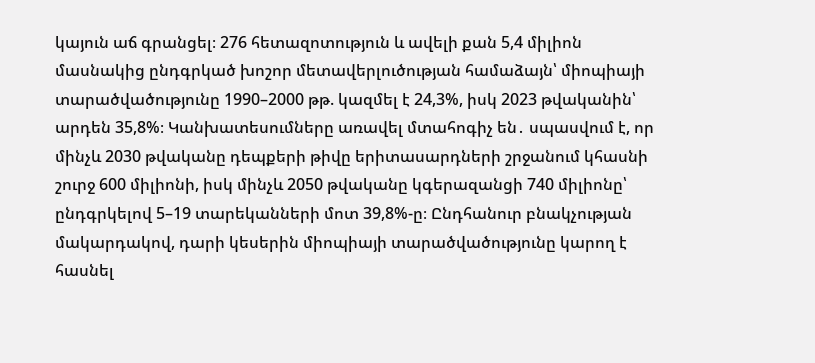կայուն աճ գրանցել։ 276 հետազոտություն և ավելի քան 5,4 միլիոն մասնակից ընդգրկած խոշոր մետավերլուծության համաձայն՝ միոպիայի տարածվածությունը 1990–2000 թթ. կազմել է 24,3%, իսկ 2023 թվականին՝ արդեն 35,8%։ Կանխատեսումները առավել մտահոգիչ են․ սպասվում է, որ մինչև 2030 թվականը դեպքերի թիվը երիտասարդների շրջանում կհասնի շուրջ 600 միլիոնի, իսկ մինչև 2050 թվականը կգերազանցի 740 միլիոնը՝ ընդգրկելով 5–19 տարեկանների մոտ 39,8%-ը։ Ընդհանուր բնակչության մակարդակով, դարի կեսերին միոպիայի տարածվածությունը կարող է հասնել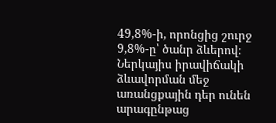49,8%-ի, որոնցից շուրջ 9,8%-ը՝ ծանր ձևերով։ Ներկայիս իրավիճակի ձևավորման մեջ առանցքային դեր ունեն արագընթաց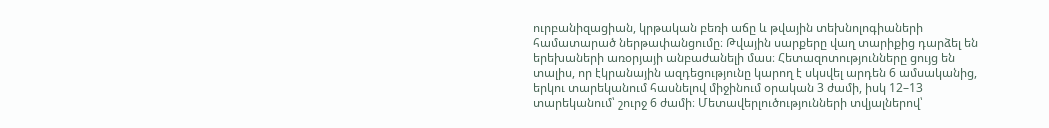ուրբանիզացիան, կրթական բեռի աճը և թվային տեխնոլոգիաների համատարած ներթափանցումը։ Թվային սարքերը վաղ տարիքից դարձել են երեխաների առօրյայի անբաժանելի մաս։ Հետազոտությունները ցույց են տալիս, որ էկրանային ազդեցությունը կարող է սկսվել արդեն 6 ամսականից, երկու տարեկանում հասնելով միջինում օրական 3 ժամի, իսկ 12–13 տարեկանում՝ շուրջ 6 ժամի։ Մետավերլուծությունների տվյալներով՝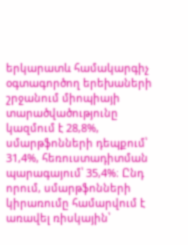երկարատև համակարգիչ օգտագործող երեխաների շրջանում միոպիայի տարածվածությունը կազմում է 28,8%, սմարթֆոնների դեպքում՝ 31,4%, հեռուստադիտման պարագայում՝ 35,4%։ Ընդ որում, սմարթֆոնների կիրառումը համարվում է առավել ռիսկային՝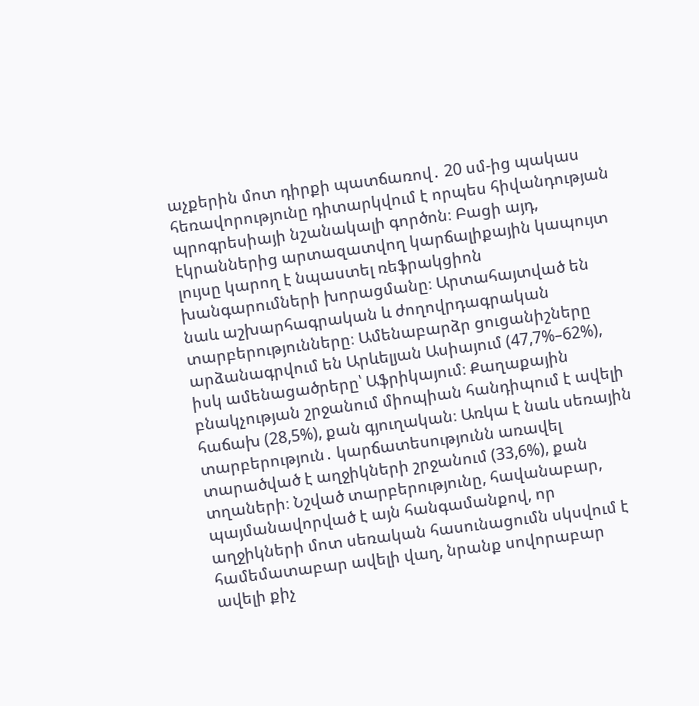աչքերին մոտ դիրքի պատճառով․ 20 սմ-ից պակաս հեռավորությունը դիտարկվում է որպես հիվանդության պրոգրեսիայի նշանակալի գործոն։ Բացի այդ, էկրաններից արտազատվող կարճալիքային կապույտ լույսը կարող է նպաստել ռեֆրակցիոն խանգարումների խորացմանը։ Արտահայտված են նաև աշխարհագրական և ժողովրդագրական տարբերությունները։ Ամենաբարձր ցուցանիշները արձանագրվում են Արևելյան Ասիայում (47,7%–62%), իսկ ամենացածրերը՝ Աֆրիկայում։ Քաղաքային բնակչության շրջանում միոպիան հանդիպում է ավելի հաճախ (28,5%), քան գյուղական։ Առկա է նաև սեռային տարբերություն․ կարճատեսությունն առավել տարածված է աղջիկների շրջանում (33,6%), քան տղաների։ Նշված տարբերությունը, հավանաբար, պայմանավորված է այն հանգամանքով, որ աղջիկների մոտ սեռական հասունացումն սկսվում է համեմատաբար ավելի վաղ, նրանք սովորաբար ավելի քիչ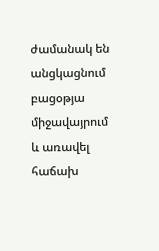ժամանակ են անցկացնում բացօթյա միջավայրում և առավել հաճախ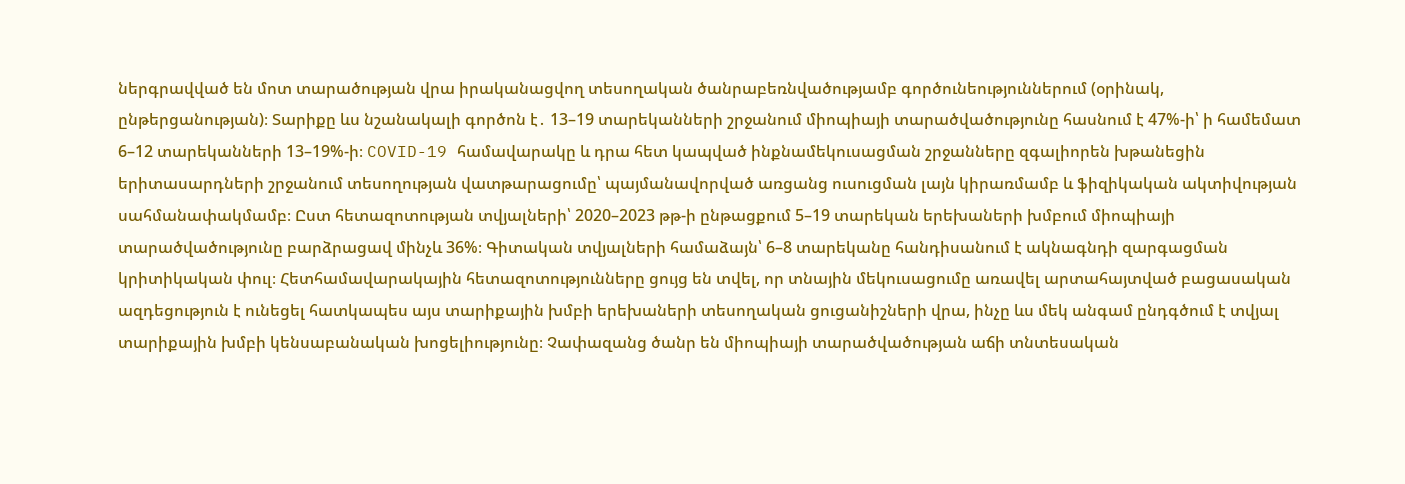ներգրավված են մոտ տարածության վրա իրականացվող տեսողական ծանրաբեռնվածությամբ գործունեություններում (օրինակ, ընթերցանության)։ Տարիքը ևս նշանակալի գործոն է․ 13–19 տարեկանների շրջանում միոպիայի տարածվածությունը հասնում է 47%-ի՝ ի համեմատ 6–12 տարեկանների 13–19%-ի։ COVID-19 համավարակը և դրա հետ կապված ինքնամեկուսացման շրջանները զգալիորեն խթանեցին երիտասարդների շրջանում տեսողության վատթարացումը՝ պայմանավորված առցանց ուսուցման լայն կիրառմամբ և ֆիզիկական ակտիվության սահմանափակմամբ։ Ըստ հետազոտության տվյալների՝ 2020–2023 թթ-ի ընթացքում 5–19 տարեկան երեխաների խմբում միոպիայի տարածվածությունը բարձրացավ մինչև 36%։ Գիտական տվյալների համաձայն՝ 6–8 տարեկանը հանդիսանում է ակնագնդի զարգացման կրիտիկական փուլ։ Հետհամավարակային հետազոտությունները ցույց են տվել, որ տնային մեկուսացումը առավել արտահայտված բացասական ազդեցություն է ունեցել հատկապես այս տարիքային խմբի երեխաների տեսողական ցուցանիշների վրա, ինչը ևս մեկ անգամ ընդգծում է տվյալ տարիքային խմբի կենսաբանական խոցելիությունը։ Չափազանց ծանր են միոպիայի տարածվածության աճի տնտեսական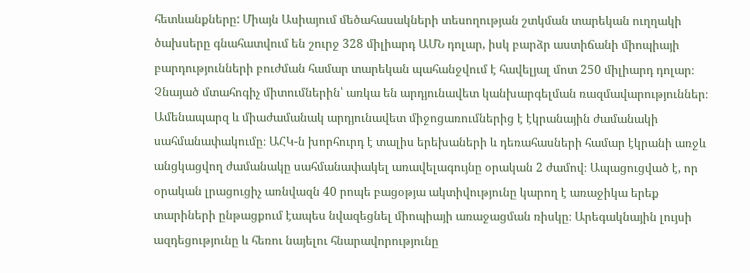հետևանքները: Միայն Ասիայում մեծահասակների տեսողության շտկման տարեկան ուղղակի ծախսերը գնահատվում են շուրջ 328 միլիարդ ԱՄՆ դոլար, իսկ բարձր աստիճանի միոպիայի բարդությունների բուժման համար տարեկան պահանջվում է հավելյալ մոտ 250 միլիարդ դոլար։ Չնայած մտահոգիչ միտումներին՝ առկա են արդյունավետ կանխարգելման ռազմավարություններ։ Ամենապարզ և միաժամանակ արդյունավետ միջոցառումներից է էկրանային ժամանակի սահմանափակումը։ ԱՀԿ-ն խորհուրդ է տալիս երեխաների և դեռահասների համար էկրանի առջև անցկացվող ժամանակը սահմանափակել առավելագույնը օրական 2 ժամով։ Ապացուցված է, որ օրական լրացուցիչ առնվազն 40 րոպե բացօթյա ակտիվությունը կարող է առաջիկա երեք տարիների ընթացքում էապես նվազեցնել միոպիայի առաջացման ռիսկը։ Արեգակնային լույսի ազդեցությունը և հեռու նայելու հնարավորությունը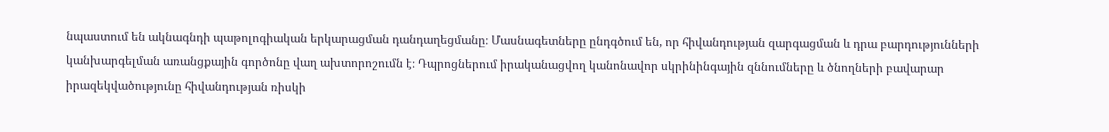նպաստում են ակնագնդի պաթոլոգիական երկարացման դանդաղեցմանը։ Մասնագետները ընդգծում են, որ հիվանդության զարգացման և դրա բարդությունների կանխարգելման առանցքային գործոնը վաղ ախտորոշումն է։ Դպրոցներում իրականացվող կանոնավոր սկրինինգային զննումները և ծնողների բավարար իրազեկվածությունը հիվանդության ռիսկի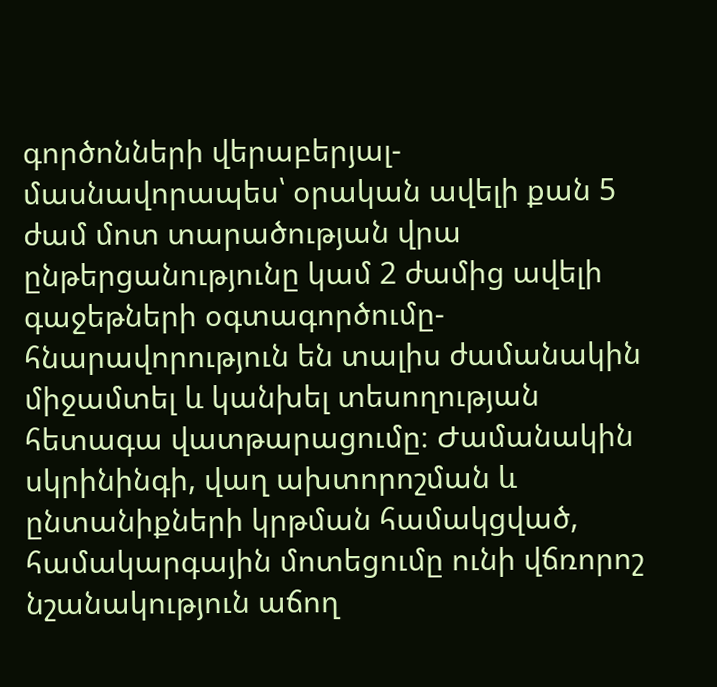գործոնների վերաբերյալ-մասնավորապես՝ օրական ավելի քան 5 ժամ մոտ տարածության վրա ընթերցանությունը կամ 2 ժամից ավելի գաջեթների օգտագործումը-հնարավորություն են տալիս ժամանակին միջամտել և կանխել տեսողության հետագա վատթարացումը։ Ժամանակին սկրինինգի, վաղ ախտորոշման և ընտանիքների կրթման համակցված, համակարգային մոտեցումը ունի վճռորոշ նշանակություն աճող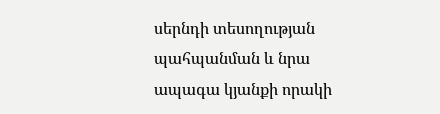սերնդի տեսողության պահպանման և նրա ապագա կյանքի որակի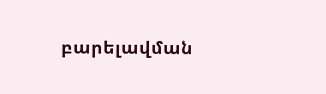բարելավման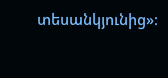տեսանկյունից»։